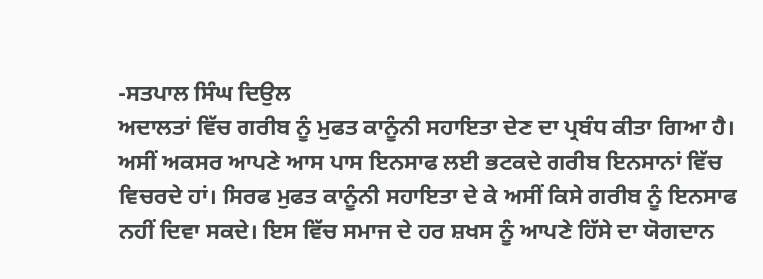-ਸਤਪਾਲ ਸਿੰਘ ਦਿਉਲ
ਅਦਾਲਤਾਂ ਵਿੱਚ ਗਰੀਬ ਨੂੰ ਮੁਫਤ ਕਾਨੂੰਨੀ ਸਹਾਇਤਾ ਦੇਣ ਦਾ ਪ੍ਰਬੰਧ ਕੀਤਾ ਗਿਆ ਹੈ। ਅਸੀਂ ਅਕਸਰ ਆਪਣੇ ਆਸ ਪਾਸ ਇਨਸਾਫ ਲਈ ਭਟਕਦੇ ਗਰੀਬ ਇਨਸਾਨਾਂ ਵਿੱਚ ਵਿਚਰਦੇ ਹਾਂ। ਸਿਰਫ ਮੁਫਤ ਕਾਨੂੰਨੀ ਸਹਾਇਤਾ ਦੇ ਕੇ ਅਸੀਂ ਕਿਸੇ ਗਰੀਬ ਨੂੰ ਇਨਸਾਫ ਨਹੀਂ ਦਿਵਾ ਸਕਦੇ। ਇਸ ਵਿੱਚ ਸਮਾਜ ਦੇ ਹਰ ਸ਼ਖਸ ਨੂੰ ਆਪਣੇ ਹਿੱਸੇ ਦਾ ਯੋਗਦਾਨ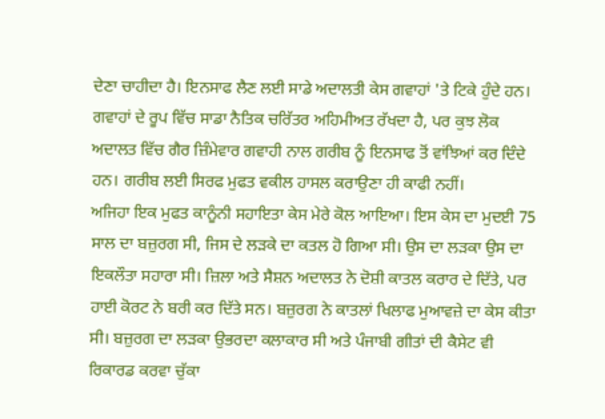ਦੇਣਾ ਚਾਹੀਦਾ ਹੈ। ਇਨਸਾਫ ਲੈਣ ਲਈ ਸਾਡੇ ਅਦਾਲਤੀ ਕੇਸ ਗਵਾਹਾਂ 'ਤੇ ਟਿਕੇ ਹੁੰਦੇ ਹਨ। ਗਵਾਹਾਂ ਦੇ ਰੂਪ ਵਿੱਚ ਸਾਡਾ ਨੈਤਿਕ ਚਰਿੱਤਰ ਅਹਿਮੀਅਤ ਰੱਖਦਾ ਹੈ, ਪਰ ਕੁਝ ਲੋਕ ਅਦਾਲਤ ਵਿੱਚ ਗੈਰ ਜ਼ਿੰਮੇਵਾਰ ਗਵਾਹੀ ਨਾਲ ਗਰੀਬ ਨੂੰ ਇਨਸਾਫ ਤੋਂ ਵਾਂਝਿਆਂ ਕਰ ਦਿੰਦੇ ਹਨ। ਗਰੀਬ ਲਈ ਸਿਰਫ ਮੁਫਤ ਵਕੀਲ ਹਾਸਲ ਕਰਾਉਣਾ ਹੀ ਕਾਫੀ ਨਹੀਂ।
ਅਜਿਹਾ ਇਕ ਮੁਫਤ ਕਾਨੂੰਨੀ ਸਹਾਇਤਾ ਕੇਸ ਮੇਰੇ ਕੋਲ ਆਇਆ। ਇਸ ਕੇਸ ਦਾ ਮੁਦਈ 75 ਸਾਲ ਦਾ ਬਜ਼ੁਰਗ ਸੀ, ਜਿਸ ਦੇ ਲੜਕੇ ਦਾ ਕਤਲ ਹੋ ਗਿਆ ਸੀ। ਉਸ ਦਾ ਲੜਕਾ ਉਸ ਦਾ ਇਕਲੌਤਾ ਸਹਾਰਾ ਸੀ। ਜ਼ਿਲਾ ਅਤੇ ਸੈਸ਼ਨ ਅਦਾਲਤ ਨੇ ਦੋਸ਼ੀ ਕਾਤਲ ਕਰਾਰ ਦੇ ਦਿੱਤੇ, ਪਰ ਹਾਈ ਕੋਰਟ ਨੇ ਬਰੀ ਕਰ ਦਿੱਤੇ ਸਨ। ਬਜ਼ੁਰਗ ਨੇ ਕਾਤਲਾਂ ਖਿਲਾਫ ਮੁਆਵਜ਼ੇ ਦਾ ਕੇਸ ਕੀਤਾ ਸੀ। ਬਜ਼ੁਰਗ ਦਾ ਲੜਕਾ ਉਭਰਦਾ ਕਲਾਕਾਰ ਸੀ ਅਤੇ ਪੰਜਾਬੀ ਗੀਤਾਂ ਦੀ ਕੈਸੇਟ ਵੀ ਰਿਕਾਰਡ ਕਰਵਾ ਚੁੱਕਾ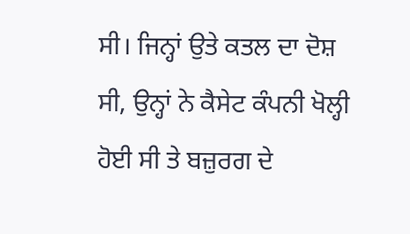ਸੀ। ਜਿਨ੍ਹਾਂ ਉਤੇ ਕਤਲ ਦਾ ਦੋਸ਼ ਸੀ, ਉਨ੍ਹਾਂ ਨੇ ਕੈਸੇਟ ਕੰਪਨੀ ਖੋਲ੍ਹੀ ਹੋਈ ਸੀ ਤੇ ਬਜ਼ੁਰਗ ਦੇ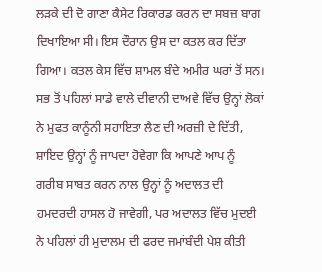ਲੜਕੇ ਦੀ ਦੋ ਗਾਣਾ ਕੈਸੇਟ ਰਿਕਾਰਡ ਕਰਨ ਦਾ ਸਬਜ਼ ਬਾਗ ਦਿਖਾਇਆ ਸੀ। ਇਸ ਦੌਰਾਨ ਉਸ ਦਾ ਕਤਲ ਕਰ ਦਿੱਤਾ ਗਿਆ। ਕਤਲ ਕੇਸ ਵਿੱਚ ਸ਼ਾਮਲ ਬੰਦੇ ਅਮੀਰ ਘਰਾਂ ਤੋਂ ਸਨ। ਸਭ ਤੋਂ ਪਹਿਲਾਂ ਸਾਡੇ ਵਾਲੇ ਦੀਵਾਨੀ ਦਾਅਵੇ ਵਿੱਚ ਉਨ੍ਹਾਂ ਲੋਕਾਂ ਨੇ ਮੁਫਤ ਕਾਨੂੰਨੀ ਸਹਾਇਤਾ ਲੈਣ ਦੀ ਅਰਜ਼ੀ ਦੇ ਦਿੱਤੀ, ਸ਼ਾਇਦ ਉਨ੍ਹਾਂ ਨੂੰ ਜਾਪਦਾ ਹੋਵੇਗਾ ਕਿ ਆਪਣੇ ਆਪ ਨੂੰ ਗਰੀਬ ਸਾਬਤ ਕਰਨ ਨਾਲ ਉਨ੍ਹਾਂ ਨੂੰ ਅਦਾਲਤ ਦੀ ਹਮਦਰਦੀ ਹਾਸਲ ਹੋ ਜਾਵੇਗੀ, ਪਰ ਅਦਾਲਤ ਵਿੱਚ ਮੁਦਈ ਨੇ ਪਹਿਲਾਂ ਹੀ ਮੁਦਾਲਮ ਦੀ ਫਰਦ ਜਮਾਂਬੰਦੀ ਪੇਸ਼ ਕੀਤੀ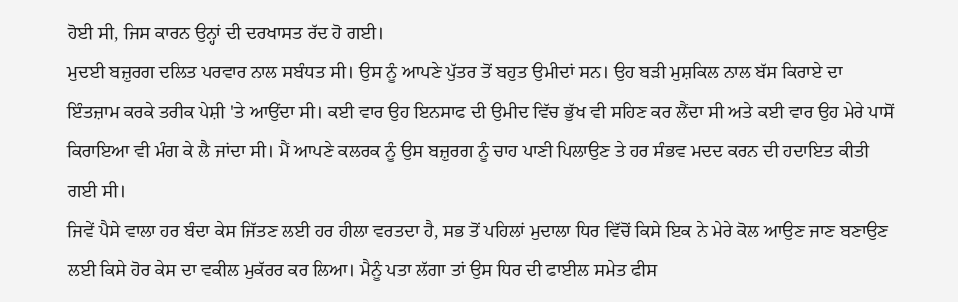ਹੋਈ ਸੀ, ਜਿਸ ਕਾਰਨ ਉਨ੍ਹਾਂ ਦੀ ਦਰਖਾਸਤ ਰੱਦ ਹੋ ਗਈ।
ਮੁਦਈ ਬਜ਼ੁਰਗ ਦਲਿਤ ਪਰਵਾਰ ਨਾਲ ਸਬੰਧਤ ਸੀ। ਉਸ ਨੂੰ ਆਪਣੇ ਪੁੱਤਰ ਤੋਂ ਬਹੁਤ ਉਮੀਦਾਂ ਸਨ। ਉਹ ਬੜੀ ਮੁਸ਼ਕਿਲ ਨਾਲ ਬੱਸ ਕਿਰਾਏ ਦਾ ਇੰਤਜ਼ਾਮ ਕਰਕੇ ਤਰੀਕ ਪੇਸ਼ੀ 'ਤੇ ਆਉਂਦਾ ਸੀ। ਕਈ ਵਾਰ ਉਹ ਇਨਸਾਫ ਦੀ ਉਮੀਦ ਵਿੱਚ ਭੁੱਖ ਵੀ ਸਹਿਣ ਕਰ ਲੈਂਦਾ ਸੀ ਅਤੇ ਕਈ ਵਾਰ ਉਹ ਮੇਰੇ ਪਾਸੋਂ ਕਿਰਾਇਆ ਵੀ ਮੰਗ ਕੇ ਲੈ ਜਾਂਦਾ ਸੀ। ਮੈਂ ਆਪਣੇ ਕਲਰਕ ਨੂੰ ਉਸ ਬਜ਼ੁਰਗ ਨੂੰ ਚਾਹ ਪਾਣੀ ਪਿਲਾਉਣ ਤੇ ਹਰ ਸੰਭਵ ਮਦਦ ਕਰਨ ਦੀ ਹਦਾਇਤ ਕੀਤੀ ਗਈ ਸੀ।
ਜਿਵੇਂ ਪੈਸੇ ਵਾਲਾ ਹਰ ਬੰਦਾ ਕੇਸ ਜਿੱਤਣ ਲਈ ਹਰ ਹੀਲਾ ਵਰਤਦਾ ਹੈ, ਸਭ ਤੋਂ ਪਹਿਲਾਂ ਮੁਦਾਲਾ ਧਿਰ ਵਿੱਚੋਂ ਕਿਸੇ ਇਕ ਨੇ ਮੇਰੇ ਕੋਲ ਆਉਣ ਜਾਣ ਬਣਾਉਣ ਲਈ ਕਿਸੇ ਹੋਰ ਕੇਸ ਦਾ ਵਕੀਲ ਮੁਕੱਰਰ ਕਰ ਲਿਆ। ਮੈਨੂੰ ਪਤਾ ਲੱਗਾ ਤਾਂ ਉਸ ਧਿਰ ਦੀ ਫਾਈਲ ਸਮੇਤ ਫੀਸ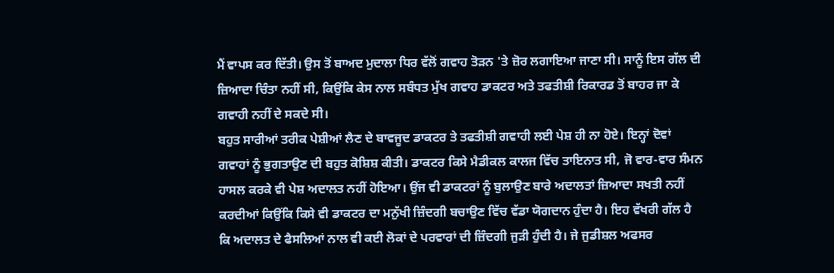ਮੈਂ ਵਾਪਸ ਕਰ ਦਿੱਤੀ। ਉਸ ਤੋਂ ਬਾਅਦ ਮੁਦਾਲਾ ਧਿਰ ਵੱਲੋਂ ਗਵਾਹ ਤੋੜਨ 'ਤੇ ਜ਼ੋਰ ਲਗਾਇਆ ਜਾਣਾ ਸੀ। ਸਾਨੂੰ ਇਸ ਗੱਲ ਦੀ ਜ਼ਿਆਦਾ ਚਿੰਤਾ ਨਹੀਂ ਸੀ, ਕਿਉਂਕਿ ਕੇਸ ਨਾਲ ਸਬੰਧਤ ਮੁੱਖ ਗਵਾਹ ਡਾਕਟਰ ਅਤੇ ਤਫਤੀਸ਼ੀ ਰਿਕਾਰਡ ਤੋਂ ਬਾਹਰ ਜਾ ਕੇ ਗਵਾਹੀ ਨਹੀਂ ਦੇ ਸਕਦੇ ਸੀ।
ਬਹੁਤ ਸਾਰੀਆਂ ਤਰੀਕ ਪੇਸ਼ੀਆਂ ਲੈਣ ਦੇ ਬਾਵਜੂਦ ਡਾਕਟਰ ਤੇ ਤਫਤੀਸ਼ੀ ਗਵਾਹੀ ਲਈ ਪੇਸ਼ ਹੀ ਨਾ ਹੋਏ। ਇਨ੍ਹਾਂ ਦੋਵਾਂ ਗਵਾਹਾਂ ਨੂੰ ਭੁਗਤਾਉਣ ਦੀ ਬਹੁਤ ਕੋਸ਼ਿਸ਼ ਕੀਤੀ। ਡਾਕਟਰ ਕਿਸੇ ਮੈਡੀਕਲ ਕਾਲਜ ਵਿੱਚ ਤਾਇਨਾਤ ਸੀ, ਜੋ ਵਾਰ-ਵਾਰ ਸੰਮਨ ਹਾਸਲ ਕਰਕੇ ਵੀ ਪੇਸ਼ ਅਦਾਲਤ ਨਹੀਂ ਹੋਇਆ। ਉਂਜ ਵੀ ਡਾਕਟਰਾਂ ਨੂੰ ਬੁਲਾਉਣ ਬਾਰੇ ਅਦਾਲਤਾਂ ਜ਼ਿਆਦਾ ਸਖਤੀ ਨਹੀਂ ਕਰਦੀਆਂ ਕਿਉਂਕਿ ਕਿਸੇ ਵੀ ਡਾਕਟਰ ਦਾ ਮਨੁੱਖੀ ਜ਼ਿੰਦਗੀ ਬਚਾਉਣ ਵਿੱਚ ਵੱਡਾ ਯੋਗਦਾਨ ਹੁੰਦਾ ਹੈ। ਇਹ ਵੱਖਰੀ ਗੱਲ ਹੈ ਕਿ ਅਦਾਲਤ ਦੇ ਫੈਸਲਿਆਂ ਨਾਲ ਵੀ ਕਈ ਲੋਕਾਂ ਦੇ ਪਰਵਾਰਾਂ ਦੀ ਜ਼ਿੰਦਗੀ ਜੁੜੀ ਹੁੰਦੀ ਹੈ। ਜੇ ਜੁਡੀਸ਼ਲ ਅਫਸਰ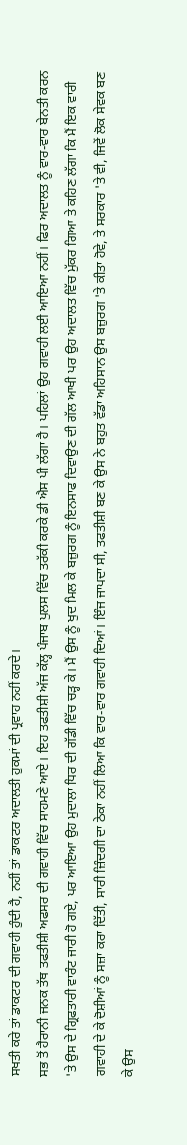ਸਖਤੀ ਕਰੇ ਤਾਂ ਡਾਕਟਰ ਦੀ ਗਵਾਹੀ ਹੁੰਦੀ ਹੈ, ਨਹੀਂ ਤਾਂ ਡਾਕਟਰ ਅਦਾਲਤੀ ਹੁਕਮਾਂ ਦੀ ਪ੍ਰਵਾਹ ਨਹੀਂ ਕਰਦੇ।
ਸਭ ਤੋਂ ਹੈਰਾਨੀ ਜਨਕ ਤੱਥ ਤਫਤੀਸ਼ੀ ਅਫਸਰ ਦੀ ਗਵਾਹੀ ਵਿੱਚ ਸਾਹਮਣੇ ਆਏ। ਇਹ ਤਫਤੀਸ਼ੀ ਅੱਜ ਕੱਲ੍ਹ ਪੰਜਾਬ ਪੁਲਸ ਵਿੱਚ ਤਰੱਕੀ ਕਰਕੇ ਡੀ ਐਸ ਪੀ ਲੱਗਾ ਹੈ। ਪਹਿਲਾਂ ਉਹ ਗਵਾਹੀ ਲਈ ਆਇਆ ਨਹੀਂ। ਫਿਰ ਅਦਾਲਤ ਨੂੰ ਵਾਰ-ਵਾਰ ਬੇਨਤੀ ਕਰਨ 'ਤੇ ਉਸ ਦੇ ਗ੍ਰਿਫਤਾਰੀ ਵਾਰੰਟ ਜਾਰੀ ਹੋ ਗਏ, ਪਰ ਆਇਆ ਉਹ ਮੁਦਾਲਾ ਧਿਰ ਦੀ ਗੱਡੀ ਵਿੱਚ ਚੜ੍ਹ ਕੇ। ਮੈਂ ਉਸ ਨੂੰ ਖੁਦ ਮਿਲ ਕੇ ਬਜ਼ੁਰਗ ਨੂੰ ਇਨਸਾਫ ਦਿਵਾਉਣ ਦੀ ਗੱਲ ਆਖੀ ਪਰ ਉਹ ਅਦਾਲਤ ਵਿੱਚ ਮੁੱਕਰ ਗਿਆ ਤੇ ਕਹਿਣ ਲੱਗਾ ਕਿ ਮੈਂ ਇਕ ਵਾਰੀ ਗਵਾਹੀ ਦੇ ਕੇ ਦੋਸ਼ੀਆਂ ਨੂੰ ਸਜ਼ਾ ਕਰਾ ਦਿੱਤੀ, ਸਾਰੀ ਜ਼ਿੰਦਗੀ ਦਾ ਠੇਕਾ ਨਹੀਂ ਲਿਆ ਕਿ ਵਾਰ-ਵਾਰ ਗਵਾਹੀ ਦਿਆਂ। ਇੰਜ ਜਾਪਦਾ ਸੀ, ਤਫਤੀਸ਼ੀ ਬਣ ਕੇ ਉਸ ਨੇ ਬਹੁਤ ਵੱਡਾ ਅਹਿਸਾਨ ਉਸ ਬਜ਼ੁਰਗ 'ਤੇ ਕੀਤਾ ਹੋਵੇ, ਤੇ ਸਰਕਾਰ 'ਤੇ ਵੀ, ਜਿਵੇਂ ਲੋਕ ਸੇਵਕ ਬਣ ਕੇ ਉਸ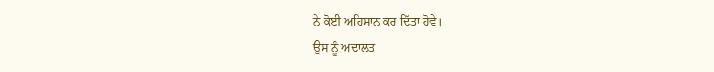ਨੇ ਕੋਈ ਅਹਿਸਾਨ ਕਰ ਦਿੱਤਾ ਹੋਵੇ।
ਉਸ ਨੂੰ ਅਦਾਲਤ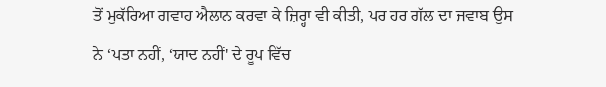ਤੋਂ ਮੁਕੱਰਿਆ ਗਵਾਹ ਐਲਾਨ ਕਰਵਾ ਕੇ ਜ਼ਿਰ੍ਹਾ ਵੀ ਕੀਤੀ, ਪਰ ਹਰ ਗੱਲ ਦਾ ਜਵਾਬ ਉਸ ਨੇ ‘ਪਤਾ ਨਹੀਂ, ‘ਯਾਦ ਨਹੀਂ' ਦੇ ਰੂਪ ਵਿੱਚ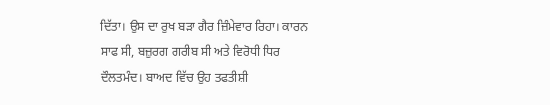ਦਿੱਤਾ। ਉਸ ਦਾ ਰੁਖ ਬੜਾ ਗੈਰ ਜ਼ਿੰਮੇਵਾਰ ਰਿਹਾ। ਕਾਰਨ ਸਾਫ ਸੀ, ਬਜ਼ੁਰਗ ਗਰੀਬ ਸੀ ਅਤੇ ਵਿਰੋਧੀ ਧਿਰ ਦੌਲਤਮੰਦ। ਬਾਅਦ ਵਿੱਚ ਉਹ ਤਫਤੀਸ਼ੀ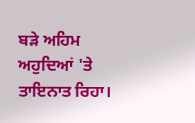ਬੜੇ ਅਹਿਮ ਅਹੁਦਿਆਂ 'ਤੇ ਤਾਇਨਾਤ ਰਿਹਾ।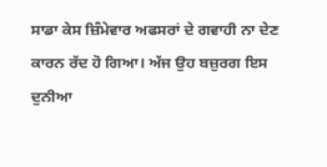ਸਾਡਾ ਕੇਸ ਜ਼ਿੰਮੇਵਾਰ ਅਫਸਰਾਂ ਦੇ ਗਵਾਹੀ ਨਾ ਦੇਣ ਕਾਰਨ ਰੱਦ ਹੋ ਗਿਆ। ਅੱਜ ਉਹ ਬਜ਼ੁਰਗ ਇਸ ਦੁਨੀਆ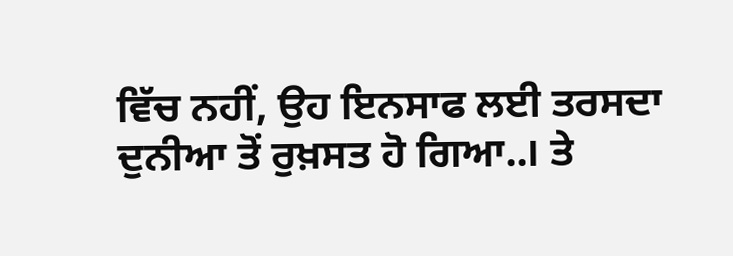ਵਿੱਚ ਨਹੀਂ, ਉਹ ਇਨਸਾਫ ਲਈ ਤਰਸਦਾ ਦੁਨੀਆ ਤੋਂ ਰੁਖ਼ਸਤ ਹੋ ਗਿਆ..। ਤੇ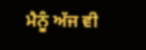ਮੈਨੂੰ ਅੱਜ ਵੀ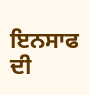ਇਨਸਾਫ ਦੀ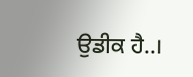ਉਡੀਕ ਹੈ..।